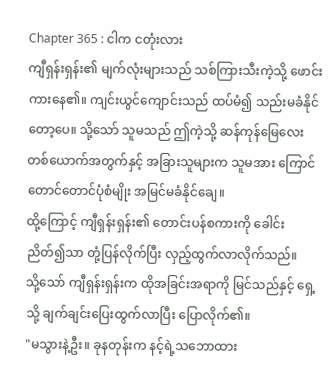Chapter 365 : ငါက ငတုံးလား
ကျီရှန်းရှန်း၏ မျက်လုံးများသည် သစ်ကြားသီးကဲ့သို့ ဖောင်းကားနေ၏။ ကျင်းယွင်ကျောင်းသည် ထပ်မံ၍ သည်းမခံနိုင်တော့ပေ။ သို့သော် သူမသည် ဤကဲ့သို့ ဆန်ကုန်မြေလေးတစ်ယောက်အတွက်နှင့် အခြားသူများက သူမအား ကြောင်တောင်တောင်ပုံစံမျိုး အမြင်မခံနိုင်ချေ။
ထို့ကြောင့် ကျီရှန်းရှန်း၏ တောင်းပန်စကားကို ခေါင်းညိတ်၍သာ တုံ့ပြန်လိုက်ပြီး လှည့်ထွက်လာလိုက်သည်။
သို့သော် ကျီရှန်းရှန်းက ထိုအခြင်းအရာကို မြင်သည်နှင့် ရှေ့သို့ ချက်ချင်းပြေးထွက်လာပြီး ပြောလိုက်၏။
"မသွားနဲ့ဦး။ ခုနတုန်းက နင့်ရဲ့သဘောထား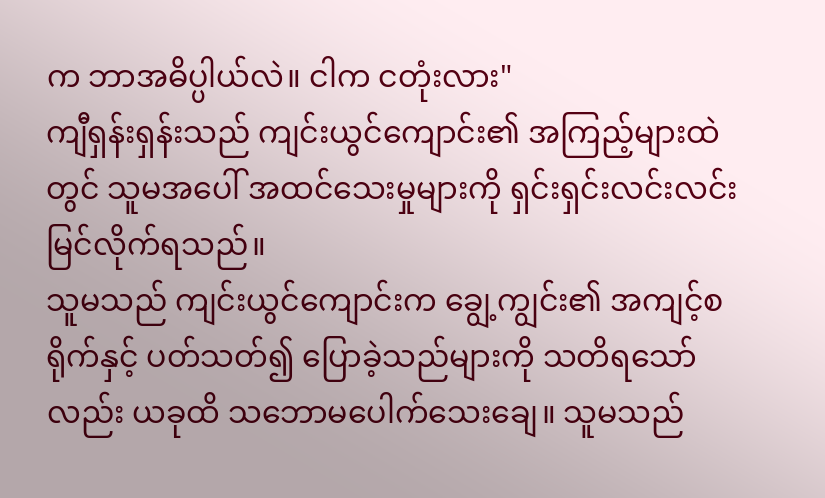က ဘာအဓိပ္ပါယ်လဲ။ ငါက ငတုံးလား"
ကျီရှန်းရှန်းသည် ကျင်းယွင်ကျောင်း၏ အကြည့်များထဲတွင် သူမအပေါ် အထင်သေးမှုများကို ရှင်းရှင်းလင်းလင်း မြင်လိုက်ရသည်။
သူမသည် ကျင်းယွင်ကျောင်းက ချွေ့ကျွင်း၏ အကျင့်စရိုက်နှင့် ပတ်သတ်၍ ပြောခဲ့သည်များကို သတိရသော်လည်း ယခုထိ သဘောမပေါက်သေးချေ။ သူမသည်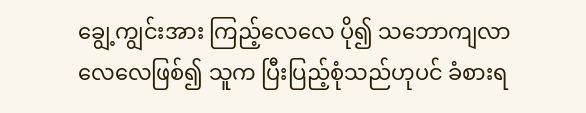ချွေ့ကျွင်းအား ကြည့်လေလေ ပို၍ သဘောကျလာလေလေဖြစ်၍ သူက ပြီးပြည့်စုံသည်ဟုပင် ခံစားရ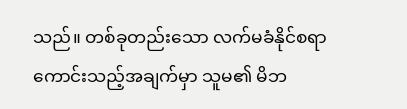သည်။ တစ်ခုတည်းသော လက်မခံနိုင်စရာကောင်းသည့်အချက်မှာ သူမ၏ မိဘ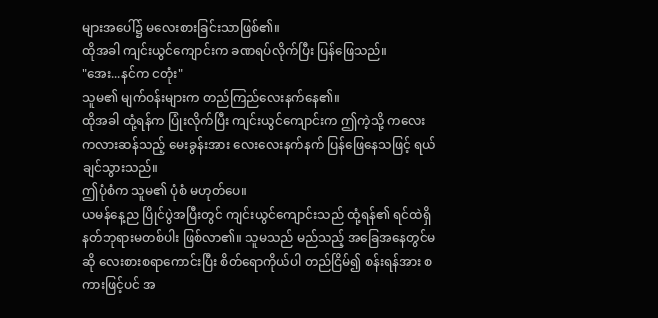များအပေါ်၌ မလေးစားခြင်းသာဖြစ်၏။
ထိုအခါ ကျင်းယွင်ကျောင်းက ခဏရပ်လိုက်ပြီး ပြန်ဖြေသည်။
"အေး...နင်က ငတုံး"
သူမ၏ မျက်ဝန်းများက တည်ကြည်လေးနက်နေ၏။
ထိုအခါ ထုံ့ရန်က ပြုံးလိုက်ပြီး ကျင်းယွင်ကျောင်းက ဤကဲ့သို့ ကလေးကလားဆန်သည့် မေးခွန်းအား လေးလေးနက်နက် ပြန်ဖြေနေသဖြင့် ရယ်ချင်သွားသည်။
ဤပုံစံက သူမ၏ ပုံစံ မဟုတ်ပေ။
ယမန်နေ့ည ပြိုင်ပွဲအပြီးတွင် ကျင်းယွင်ကျောင်းသည် ထုံ့ရန်၏ ရင်ထဲရှိ နတ်ဘုရားမတစ်ပါး ဖြစ်လာ၏။ သူမသည် မည်သည့် အခြေအနေတွင်မဆို လေးစားစရာကောင်းပြီး စိတ်ရောကိုယ်ပါ တည်ငြိမ်၍ စန်းရန်အား စကားဖြင့်ပင် အ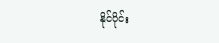နိုင်ပိုင်း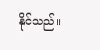နိုင်သည်။